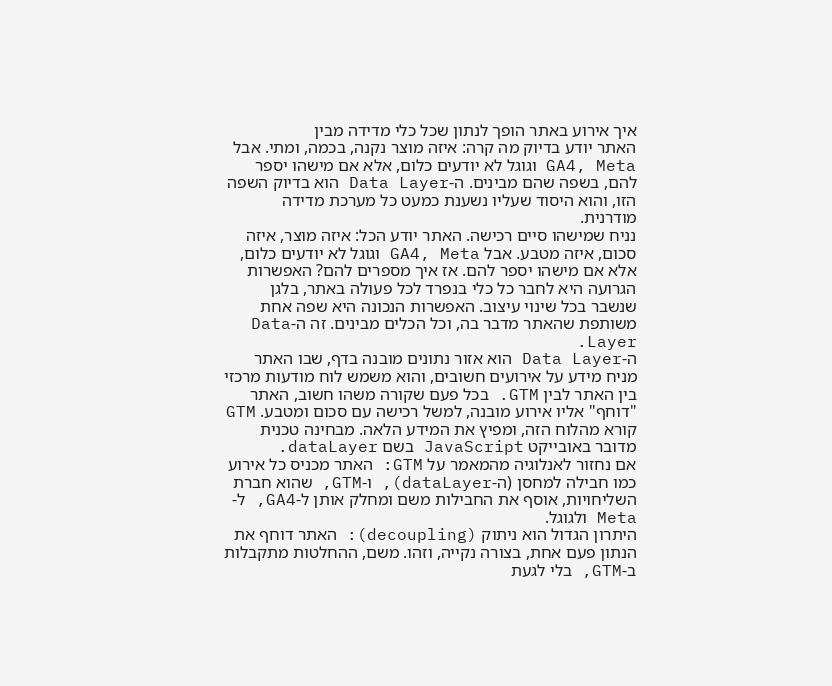איך אירוע באתר הופך לנתון שכל כלי מדידה מבין
האתר יודע בדיוק מה קרה: איזה מוצר נקנה, בכמה, ומתי. אבל GA4, Meta וגוגל לא יודעים כלום, אלא אם מישהו יספר להם, בשפה שהם מבינים. ה-Data Layer הוא בדיוק השפה הזו, והוא היסוד שעליו נשענת כמעט כל מערכת מדידה מודרנית.
נניח שמישהו סיים רכישה. האתר יודע הכל: איזה מוצר, איזה סכום, איזה מטבע. אבל GA4, Meta וגוגל לא יודעים כלום, אלא אם מישהו יספר להם. אז איך מספרים להם? האפשרות הגרועה היא לחבר כל כלי בנפרד לכל פעולה באתר, בלגן שנשבר בכל שינוי עיצוב. האפשרות הנכונה היא שפה אחת משותפת שהאתר מדבר בה, וכל הכלים מבינים. זה ה-Data Layer.
ה-Data Layer הוא אזור נתונים מובנה בדף, שבו האתר מניח מידע על אירועים חשובים, והוא משמש לוח מודעות מרכזי בין האתר לבין GTM. בכל פעם שקורה משהו חשוב, האתר "דוחף" אליו אירוע מובנה, למשל רכישה עם סכום ומטבע. GTM קורא מהלוח הזה, ומפיץ את המידע הלאה. מבחינה טכנית מדובר באובייקט JavaScript בשם dataLayer.
אם נחזור לאנלוגיה מהמאמר על GTM: האתר מכניס כל אירוע כמו חבילה למחסן (ה-dataLayer), ו-GTM, שהוא חברת השליחויות, אוסף את החבילות משם ומחלק אותן ל-GA4, ל-Meta ולגוגל.
היתרון הגדול הוא ניתוק (decoupling): האתר דוחף את הנתון פעם אחת, בצורה נקייה, וזהו. משם, ההחלטות מתקבלות ב-GTM, בלי לגעת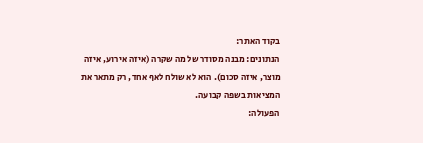בקוד האתר:
הנתונים: מבנה מסודר של מה שקרה (איזה אירוע, איזה מוצר, איזה סכום). הוא לא שולח לאף אחד, רק מתאר את המציאות בשפה קבועה.
הפעולה: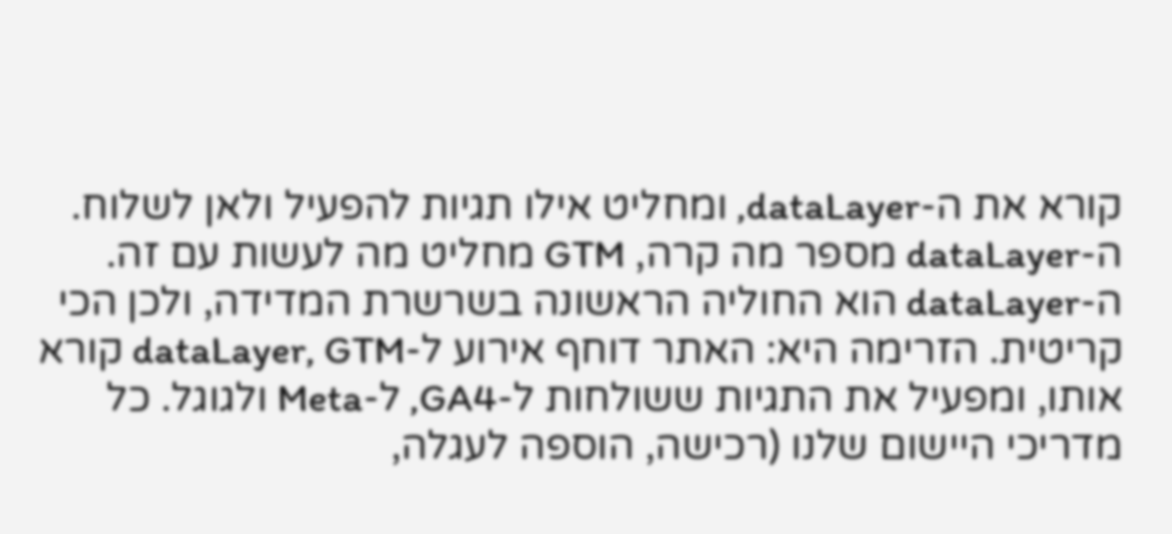קורא את ה-dataLayer, ומחליט אילו תגיות להפעיל ולאן לשלוח. ה-dataLayer מספר מה קרה, GTM מחליט מה לעשות עם זה.
ה-dataLayer הוא החוליה הראשונה בשרשרת המדידה, ולכן הכי קריטית. הזרימה היא: האתר דוחף אירוע ל-dataLayer, GTM קורא אותו, ומפעיל את התגיות ששולחות ל-GA4, ל-Meta ולגוגל. כל מדריכי היישום שלנו (רכישה, הוספה לעגלה,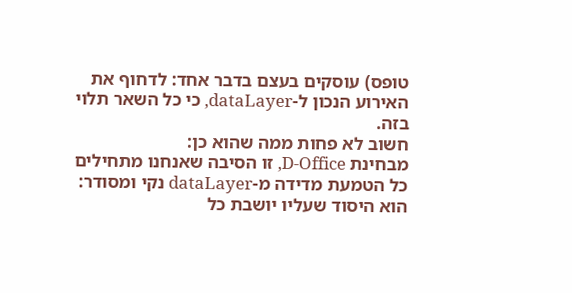טופס) עוסקים בעצם בדבר אחד: לדחוף את האירוע הנכון ל-dataLayer, כי כל השאר תלוי בזה.
חשוב לא פחות ממה שהוא כן:
מבחינת D-Office, זו הסיבה שאנחנו מתחילים כל הטמעת מדידה מ-dataLayer נקי ומסודר: הוא היסוד שעליו יושבת כל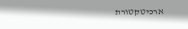ארכיטקטורת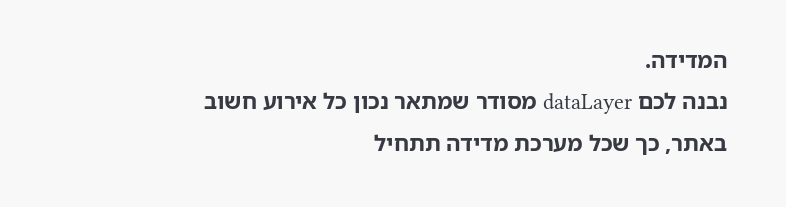המדידה.
נבנה לכם dataLayer מסודר שמתאר נכון כל אירוע חשוב באתר, כך שכל מערכת מדידה תתחיל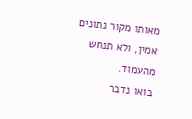מאותו מקור נתונים אמין, ולא תנחש מהעמוד.
בואו נדבר